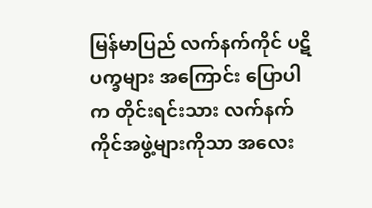မြန်မာပြည် လက်နက်ကိုင် ပဋိပက္ခများ အကြောင်း ပြောပါက တိုင်းရင်းသား လက်နက်ကိုင်အဖွဲ့များကိုသာ အလေး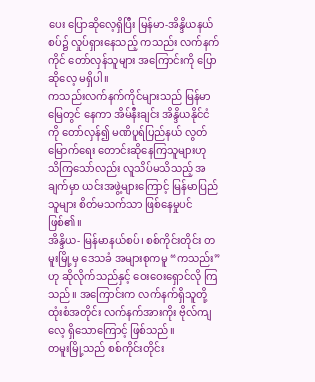ပေး ပြောဆိုလေ့ရှိပြီး မြန်မာ-အိန္ဒိယနယ်စပ်၌ လှုပ်ရှားနေသည့် ကသည်း လက်နက်ကိုင် တော်လှန်သူများ အကြောင်းကို ပြောဆိုလေ့ မရှိပါ။
ကသည်းလက်နက်ကိုင်များသည် မြန်မာမြေတွင် နေကာ အိမ်နီးချင်း အိန္ဒိယနိုင်ငံကို တော်လှန်၍ မဏိပူရ်ပြည်နယ် လွတ်မြောက်ရေး တောင်းဆိုနေကြသူများဟု သိကြသော်လည်း လူသိပ်မသိသည့် အချက်မှာ ယင်းအဖွဲ့များကြောင့် မြန်မာပြည်သူများ စိတ်မသက်သာ ဖြစ်နေမှုပင်ဖြစ်၏။
အိန္ဒိယ- မြန်မာနယ်စပ်၊ စစ်ကိုင်းတိုင်း တမူးမြို့မှ ဒေသခံ အများစုကမူ “ကသည်း”ဟု ဆိုလိုက်သည်နှင့် ဝေးဝေးရှောင်လို ကြသည်။ အကြောင်းက လက်နက်ရှိသူတို့ ထုံးစံအတိုင်း လက်နက်အားကိုး ဗိုလ်ကျလေ့ ရှိသောကြောင့် ဖြစ်သည်။
တမူးမြို့သည် စစ်ကိုင်းတိုင်း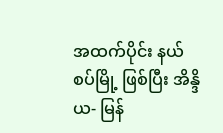အထက်ပိုင်း နယ်စပ်မြို့ ဖြစ်ပြီး အိန္ဒိယ- မြန်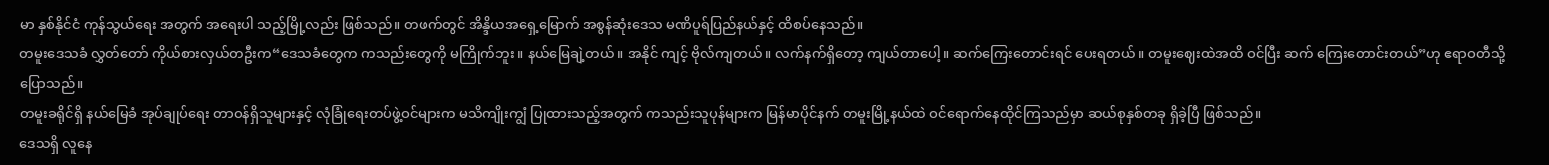မာ နှစ်နိုင်ငံ ကုန်သွယ်ရေး အတွက် အရေးပါ သည့်မြို့လည်း ဖြစ်သည်။ တဖက်တွင် အိန္ဒိယအရှေ့မြောက် အစွန်ဆုံးဒေသ မဏိပူရ်ပြည်နယ်နှင့် ထိစပ်နေသည်။
တမူးဒေသခံ လွှတ်တော် ကိုယ်စားလှယ်တဦးက“ဒေသခံတွေက ကသည်းတွေကို မကြိုက်ဘူး။ နယ်မြေချဲ့တယ်။ အနိုင် ကျင့် ဗိုလ်ကျတယ်။ လက်နက်ရှိတော့ ကျယ်တာပေါ့။ ဆက်ကြေးတောင်းရင် ပေးရတယ်။ တမူးဈေးထဲအထိ ဝင်ပြီး ဆက် ကြေးတောင်းတယ်”ဟု ဧရာဝတီသို့ ပြောသည်။
တမူးခရိုင်ရှိ နယ်မြေခံ အုပ်ချုပ်ရေး တာဝန်ရှိသူများနှင့် လုံခြုံရေးတပ်ဖွဲ့ဝင်များက မသိကျိုးကျွံ ပြုထားသည့်အတွက် ကသည်းသူပုန်များက မြန်မာပိုင်နက် တမူးမြို့နယ်ထဲ ဝင်ရောက်နေထိုင်ကြသည်မှာ ဆယ်စုနှစ်တခု ရှိခဲ့ပြီ ဖြစ်သည်။
ဒေသရှိ လူနေ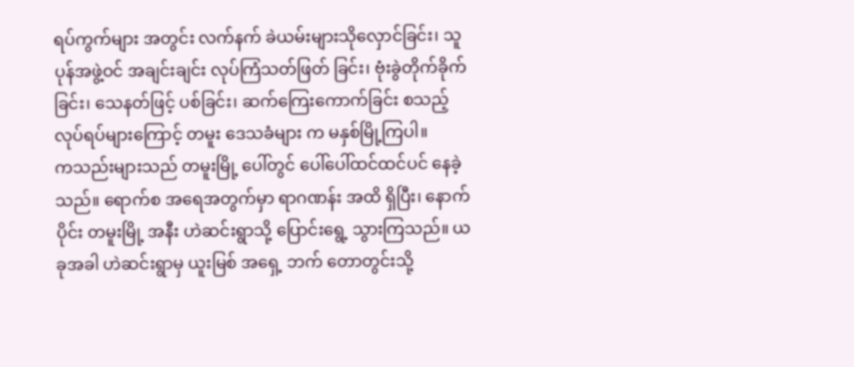ရပ်ကွက်များ အတွင်း လက်နက် ခဲယမ်းများသိုလှောင်ခြင်း၊ သူပုန်အဖွဲ့ဝင် အချင်းချင်း လုပ်ကြံသတ်ဖြတ် ခြင်း၊ ဗုံးခွဲတိုက်ခိုက်ခြင်း၊ သေနတ်ဖြင့် ပစ်ခြင်း၊ ဆက်ကြေးကောက်ခြင်း စသည့် လုပ်ရပ်များကြောင့် တမူး ဒေသခံများ က မနှစ်မြို့ကြပါ။
ကသည်းများသည် တမူးမြို့ ပေါ်တွင် ပေါ်ပေါ်ထင်ထင်ပင် နေခဲ့သည်။ ရောက်စ အရေအတွက်မှာ ရာဂဏန်း အထိ ရှိပြီး၊ နောက်ပိုင်း တမူးမြို့ အနီး ဟဲဆင်းရွာသို့ ပြောင်းရွေ့ သွားကြသည်။ ယခုအခါ ဟဲဆင်းရွာမှ ယူးမြစ် အရှေ့ ဘက် တောတွင်းသို့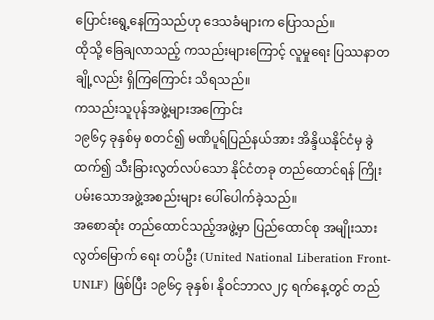ပြောင်းရွေ့နေကြသည်ဟု ဒေသခံများက ပြောသည်။
ထိုသို့ ခြေချလာသည့် ကသည်းများကြောင့် လူမှုရေး ပြဿနာတချို့လည်း ရှိကြကြောင်း သိရသည်။
ကသည်းသူပုန်အဖွဲ့များအကြောင်း
၁၉၆၄ ခုနှစ်မှ စတင်၍ မဏိပူရ်ပြည်နယ်အား အိန္ဒိယနိုင်ငံမှ ခွဲထက်၍ သီးခြားလွတ်လပ်သော နိုင်ငံတခု တည်ထောင်ရန် ကြိုးပမ်းသောအဖွဲ့အစည်းများ ပေါ်ပေါက်ခဲ့သည်။
အစောဆုံး တည်ထောင်သည့်အဖွဲ့မှာ ပြည်ထောင်စု အမျိုးသား လွတ်မြောက် ရေး တပ်ဦး (United National Liberation Front-UNLF) ဖြစ်ပြီး ၁၉၆၄ ခုနှစ်၊ နိုဝင်ဘာလ၂၄ ရက်နေ့တွင် တည်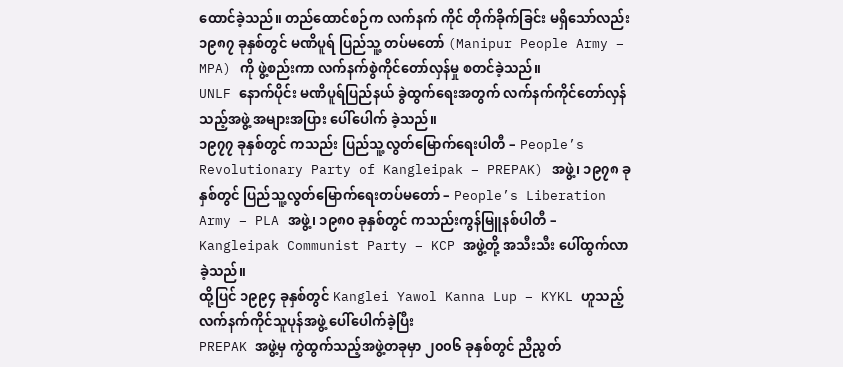ထောင်ခဲ့သည်။ တည်ထောင်စဉ်က လက်နက် ကိုင် တိုက်ခိုက်ခြင်း မရှိသော်လည်း ၁၉၈၇ ခုနှစ်တွင် မဏိပူရ် ပြည်သူ့ တပ်မတော် (Manipur People Army – MPA) ကို ဖွဲ့စည်းကာ လက်နက်စွဲကိုင်တော်လှန်မှု စတင်ခဲ့သည်။
UNLF နောက်ပိုင်း မဏိပူရ်ပြည်နယ် ခွဲထွက်ရေးအတွက် လက်နက်ကိုင်တော်လှန်သည့်အဖွဲ့ အများအပြား ပေါ်ပေါက် ခဲ့သည်။
၁၉၇၇ ခုနှစ်တွင် ကသည်း ပြည်သူ့လွတ်မြောက်ရေးပါတီ – People’s Revolutionary Party of Kangleipak – PREPAK) အဖွဲ့၊ ၁၉၇၈ ခုနှစ်တွင် ပြည်သူ့လွတ်မြောက်ရေးတပ်မတော် – People’s Liberation Army – PLA အဖွဲ့၊ ၁၉၈၀ ခုနှစ်တွင် ကသည်းကွန်မြူနစ်ပါတီ – Kangleipak Communist Party – KCP အဖွဲ့တို့ အသီးသီး ပေါ်ထွက်လာခဲ့သည်။
ထို့ပြင် ၁၉၉၄ ခုနှစ်တွင် Kanglei Yawol Kanna Lup – KYKL ဟူသည့် လက်နက်ကိုင်သူပုန်အဖွဲ့ ပေါ်ပေါက်ခဲ့ပြီး
PREPAK အဖွဲ့မှ ကွဲထွက်သည့်အဖွဲ့တခုမှာ ၂၀၀၆ ခုနှစ်တွင် ညီညွတ်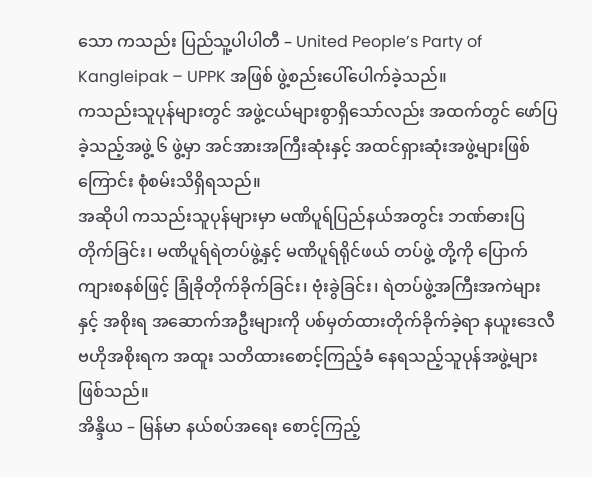သော ကသည်း ပြည်သူ့ပါပါတီ – United People’s Party of Kangleipak – UPPK အဖြစ် ဖွဲ့စည်းပေါ်ပေါက်ခဲ့သည်။
ကသည်းသူပုန်များတွင် အဖွဲ့ငယ်များစွာရှိသော်လည်း အထက်တွင် ဖော်ပြခဲ့သည့်အဖွဲ့ ၆ ဖွဲ့မှာ အင်အားအကြီးဆုံးနှင့် အထင်ရှားဆုံးအဖွဲ့များဖြစ်ကြောင်း စုံစမ်းသိရှိရသည်။
အဆိုပါ ကသည်းသူပုန်များမှာ မဏိပူရ်ပြည်နယ်အတွင်း ဘဏ်ဓားပြတိုက်ခြင်း၊ မဏိပူရ်ရဲတပ်ဖွဲ့နှင့် မဏိပူရ်ရိုင်ဖယ် တပ်ဖွဲ့ တို့ကို ပြောက်ကျားစနစ်ဖြင့် ခြုံခိုတိုက်ခိုက်ခြင်း၊ ဗုံးခွဲခြင်း၊ ရဲတပ်ဖွဲ့အကြီးအကဲများနှင့် အစိုးရ အဆောက်အဦးများကို ပစ်မှတ်ထားတိုက်ခိုက်ခဲ့ရာ နယူးဒေလီ ဗဟိုအစိုးရက အထူး သတိထားစောင့်ကြည့်ခံ နေရသည့်သူပုန်အဖွဲ့များ ဖြစ်သည်။
အိန္ဒိယ – မြန်မာ နယ်စပ်အရေး စောင့်ကြည့်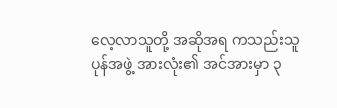လေ့လာသူတို့ အဆိုအရ ကသည်းသူပုန်အဖွဲ့ အားလုံး၏ အင်အားမှာ ၃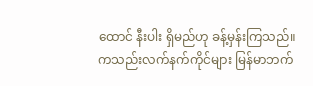ထောင် နီးပါး ရှိမည်ဟု ခန့်မှန်းကြသည်။
ကသည်းလက်နက်ကိုင်များ မြန်မာဘက်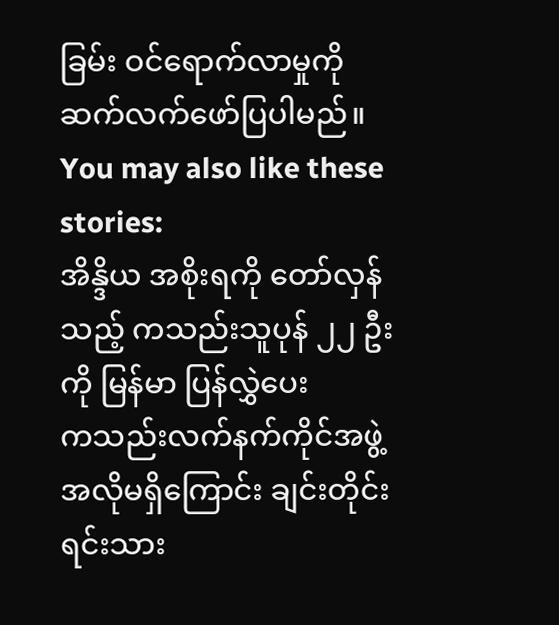ခြမ်း ဝင်ရောက်လာမှုကို ဆက်လက်ဖော်ပြပါမည်။
You may also like these stories:
အိန္ဒိယ အစိုးရကို တော်လှန်သည့် ကသည်းသူပုန် ၂၂ ဦးကို မြန်မာ ပြန်လွှဲပေး
ကသည်းလက်နက်ကိုင်အဖွဲ့ အလိုမရှိကြောင်း ချင်းတိုင်းရင်းသား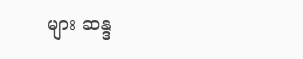များ ဆန္ဒ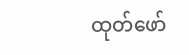ထုတ်ဖော်